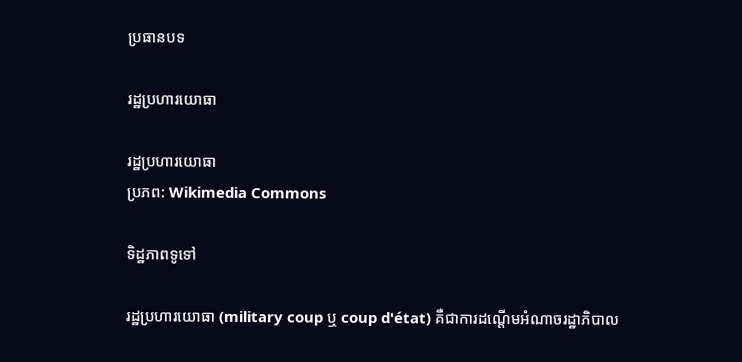ប្រធានបទ

រដ្ឋប្រហារយោធា

រដ្ឋប្រហារយោធា
ប្រភព: Wikimedia Commons

ទិដ្ឋភាពទូទៅ

រដ្ឋប្រហារយោធា (military coup ឬ coup d'état) គឺជាការដណ្តើមអំណាចរដ្ឋាភិបាល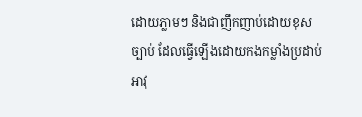ដោយភ្លាមៗ និងជាញឹកញាប់ដោយខុសច្បាប់ ដែលធ្វើឡើងដោយកងកម្លាំងប្រដាប់អាវុ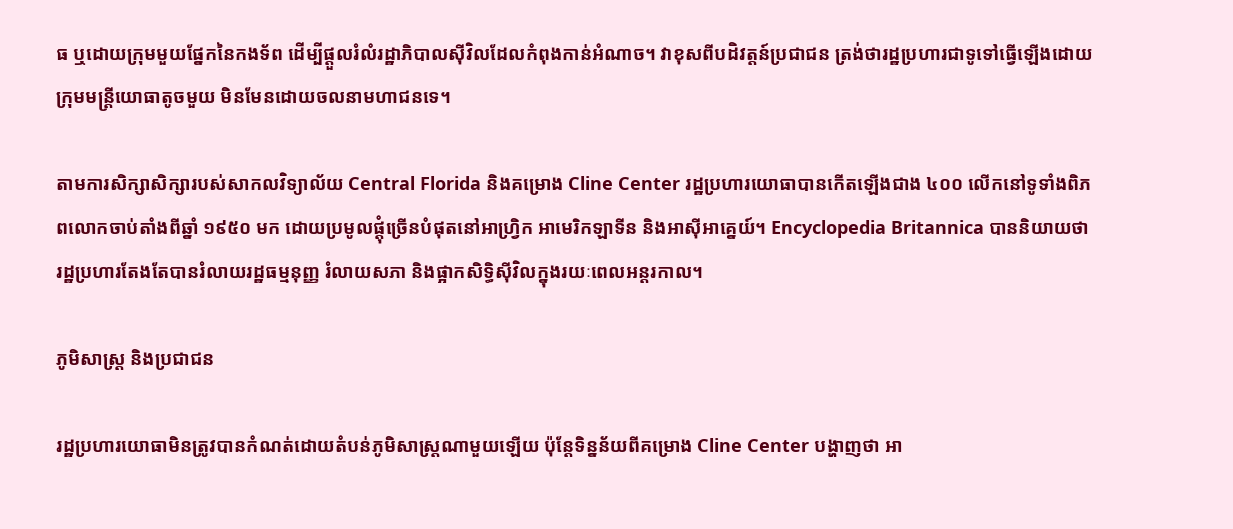ធ ឬដោយក្រុមមួយផ្នែកនៃកងទ័ព ដើម្បីផ្តួលរំលំរដ្ឋាភិបាលស៊ីវិលដែលកំពុងកាន់អំណាច។ វាខុសពីបដិវត្តន៍ប្រជាជន ត្រង់ថារដ្ឋប្រហារជាទូទៅធ្វើឡើងដោយក្រុមមន្ត្រីយោធាតូចមួយ មិនមែនដោយចលនាមហាជនទេ។

តាមការសិក្សាសិក្សារបស់សាកលវិទ្យាល័យ Central Florida និងគម្រោង Cline Center រដ្ឋប្រហារយោធាបានកើតឡើងជាង ៤០០ លើកនៅទូទាំងពិភពលោកចាប់តាំងពីឆ្នាំ ១៩៥០ មក ដោយប្រមូលផ្តុំច្រើនបំផុតនៅអាហ្វ្រិក អាមេរិកឡាទីន និងអាស៊ីអាគ្នេយ៍។ Encyclopedia Britannica បាននិយាយថា រដ្ឋប្រហារតែងតែបានរំលាយរដ្ឋធម្មនុញ្ញ រំលាយសភា និងផ្អាកសិទ្ធិស៊ីវិលក្នុងរយៈពេលអន្តរកាល។

ភូមិសាស្ត្រ និងប្រជាជន

រដ្ឋប្រហារយោធាមិនត្រូវបានកំណត់ដោយតំបន់ភូមិសាស្ត្រណាមួយឡើយ ប៉ុន្តែទិន្នន័យពីគម្រោង Cline Center បង្ហាញថា អា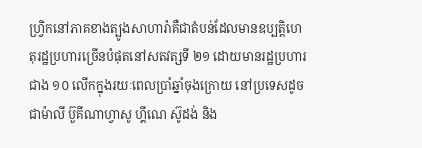ហ្វ្រិកនៅភាគខាងត្បូងសាហារ៉ាគឺជាតំបន់ដែលមានឧប្បត្តិហេតុរដ្ឋប្រហារច្រើនបំផុតនៅសតវត្សទី ២១ ដោយមានរដ្ឋប្រហារជាង ១០ លើកក្នុងរយៈពេលប្រាំឆ្នាំចុងក្រោយ នៅប្រទេសដូចជាម៉ាលី ប៊ួគីណាហ្វាសូ ហ្គីណេ ស៊ូដង់ និង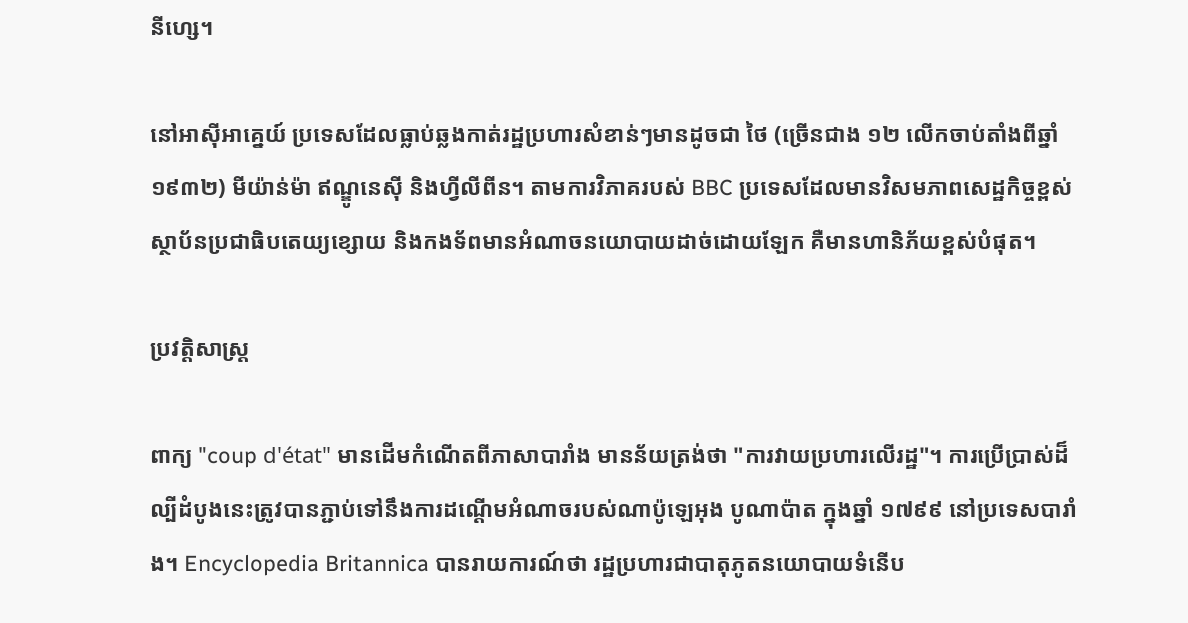នីហ្សេ។

នៅអាស៊ីអាគ្នេយ៍ ប្រទេសដែលធ្លាប់ឆ្លងកាត់រដ្ឋប្រហារសំខាន់ៗមានដូចជា ថៃ (ច្រើនជាង ១២ លើកចាប់តាំងពីឆ្នាំ ១៩៣២) មីយ៉ាន់ម៉ា ឥណ្ឌូនេស៊ី និងហ្វីលីពីន។ តាមការវិភាគរបស់ BBC ប្រទេសដែលមានវិសមភាពសេដ្ឋកិច្ចខ្ពស់ ស្ថាប័នប្រជាធិបតេយ្យខ្សោយ និងកងទ័ពមានអំណាចនយោបាយដាច់ដោយឡែក គឺមានហានិភ័យខ្ពស់បំផុត។

ប្រវត្តិសាស្ត្រ

ពាក្យ "coup d'état" មានដើមកំណើតពីភាសាបារាំង មានន័យត្រង់ថា "ការវាយប្រហារលើរដ្ឋ"។ ការប្រើប្រាស់ដ៏ល្បីដំបូងនេះត្រូវបានភ្ជាប់ទៅនឹងការដណ្តើមអំណាចរបស់ណាប៉ូឡេអុង បូណាប៉ាត ក្នុងឆ្នាំ ១៧៩៩ នៅប្រទេសបារាំង។ Encyclopedia Britannica បានរាយការណ៍ថា រដ្ឋប្រហារជាបាតុភូតនយោបាយទំនើប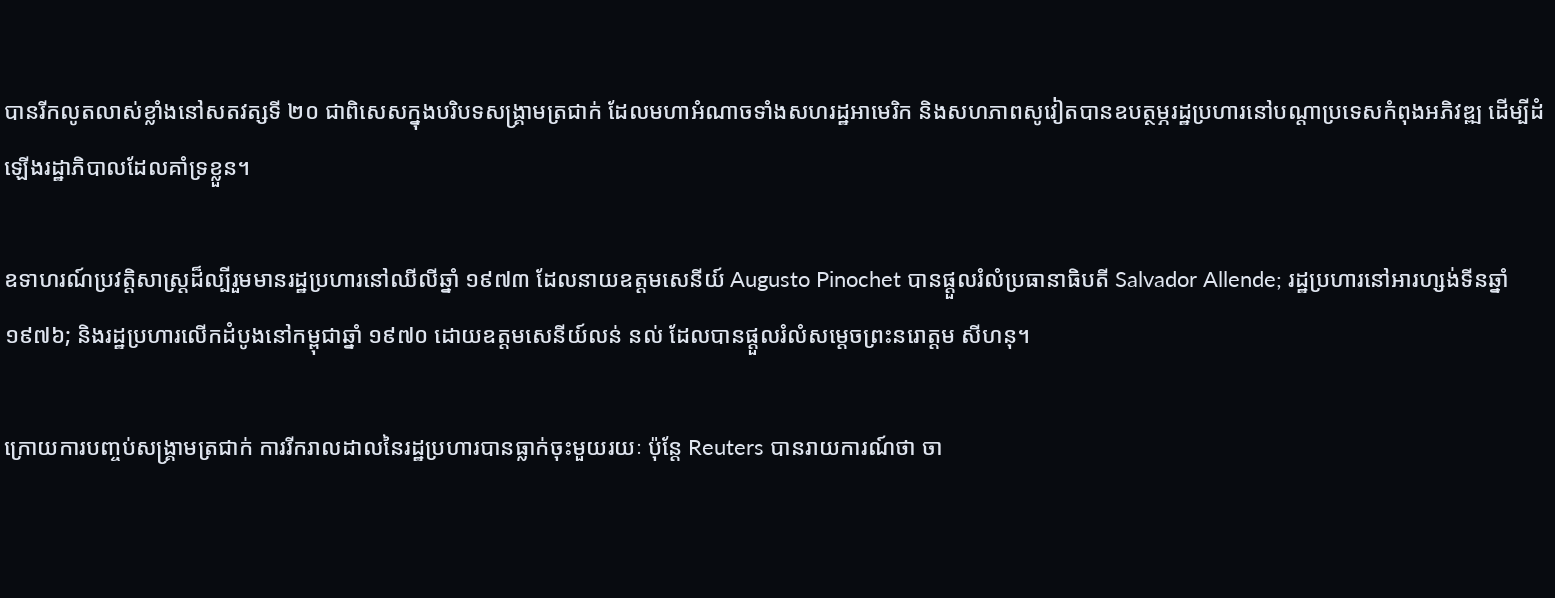បានរីកលូតលាស់ខ្លាំងនៅសតវត្សទី ២០ ជាពិសេសក្នុងបរិបទសង្គ្រាមត្រជាក់ ដែលមហាអំណាចទាំងសហរដ្ឋអាមេរិក និងសហភាពសូវៀតបានឧបត្ថម្ភរដ្ឋប្រហារនៅបណ្តាប្រទេសកំពុងអភិវឌ្ឍ ដើម្បីដំឡើងរដ្ឋាភិបាលដែលគាំទ្រខ្លួន។

ឧទាហរណ៍ប្រវត្តិសាស្ត្រដ៏ល្បីរួមមានរដ្ឋប្រហារនៅឈីលីឆ្នាំ ១៩៧៣ ដែលនាយឧត្តមសេនីយ៍ Augusto Pinochet បានផ្តួលរំលំប្រធានាធិបតី Salvador Allende; រដ្ឋប្រហារនៅអារហ្សង់ទីនឆ្នាំ ១៩៧៦; និងរដ្ឋប្រហារលើកដំបូងនៅកម្ពុជាឆ្នាំ ១៩៧០ ដោយឧត្តមសេនីយ៍លន់ នល់ ដែលបានផ្តួលរំលំសម្ដេចព្រះនរោត្តម សីហនុ។

ក្រោយការបញ្ចប់សង្គ្រាមត្រជាក់ ការរីករាលដាលនៃរដ្ឋប្រហារបានធ្លាក់ចុះមួយរយៈ ប៉ុន្តែ Reuters បានរាយការណ៍ថា ចា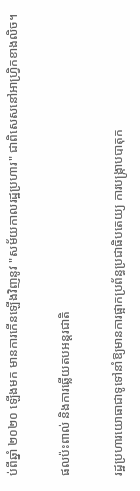ប់ពីឆ្នាំ ២០២០ ឡើងមក មានការកើនឡើងវិញនូវ "សម័យកាលរដ្ឋប្រហារ" ជាពិសេសនៅអាហ្វ្រិកខាងលិច។

ផលប៉ះពាល់ និងការឆ្លើយតបអន្តរជាតិ

រដ្ឋប្រហារយោធាជាទូទៅនាំឱ្យមានការផ្អាកប្រព័ន្ធប្រជាធិបតេយ្យ ការបង្ក្រាបបាតុក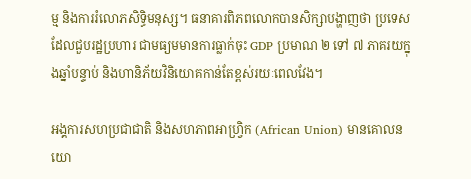ម្ម និងការរំលោភសិទ្ធិមនុស្ស។ ធនាគារពិភពលោកបានសិក្សាបង្ហាញថា ប្រទេសដែលជួបរដ្ឋប្រហារ ជាមធ្យមមានការធ្លាក់ចុះ GDP ប្រមាណ ២ ទៅ ៧ ភាគរយក្នុងឆ្នាំបន្ទាប់ និងហានិភ័យវិនិយោគកាន់តែខ្ពស់រយៈពេលវែង។

អង្គការសហប្រជាជាតិ និងសហភាពអាហ្វ្រិក (African Union) មានគោលនយោ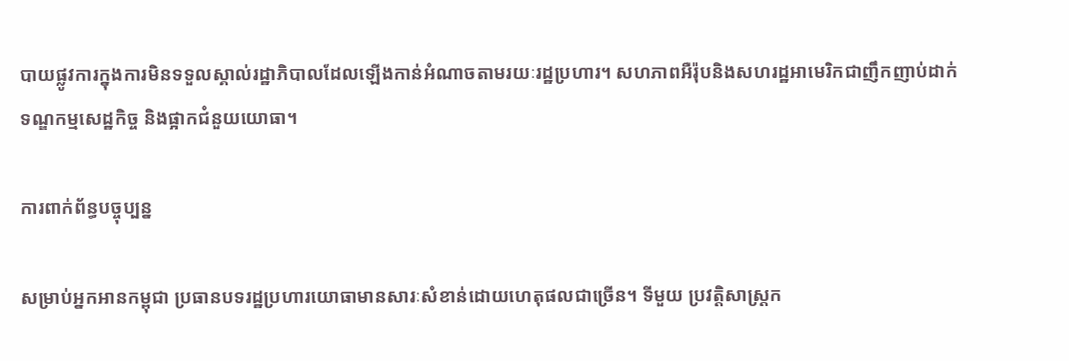បាយផ្លូវការក្នុងការមិនទទួលស្គាល់រដ្ឋាភិបាលដែលឡើងកាន់អំណាចតាមរយៈរដ្ឋប្រហារ។ សហភាពអឺរ៉ុបនិងសហរដ្ឋអាមេរិកជាញឹកញាប់ដាក់ទណ្ឌកម្មសេដ្ឋកិច្ច និងផ្អាកជំនួយយោធា។

ការពាក់ព័ន្ធបច្ចុប្បន្ន

សម្រាប់អ្នកអានកម្ពុជា ប្រធានបទរដ្ឋប្រហារយោធាមានសារៈសំខាន់ដោយហេតុផលជាច្រើន។ ទីមួយ ប្រវត្តិសាស្ត្រក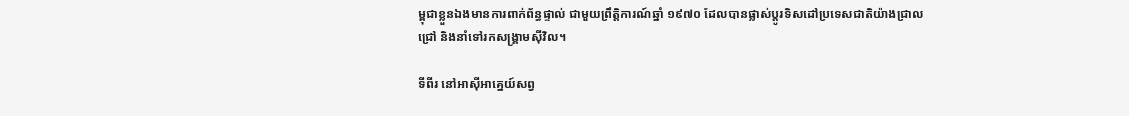ម្ពុជាខ្លួនឯងមានការពាក់ព័ន្ធផ្ទាល់ ជាមួយព្រឹត្តិការណ៍ឆ្នាំ ១៩៧០ ដែលបានផ្លាស់ប្តូរទិសដៅប្រទេសជាតិយ៉ាងជ្រាលជ្រៅ និងនាំទៅរកសង្គ្រាមស៊ីវិល។

ទីពីរ នៅអាស៊ីអាគ្នេយ៍សព្វ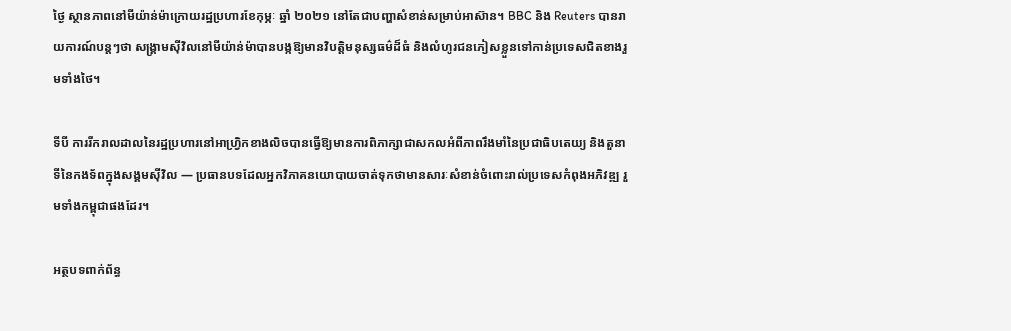ថ្ងៃ ស្ថានភាពនៅមីយ៉ាន់ម៉ាក្រោយរដ្ឋប្រហារខែកុម្ភៈ ឆ្នាំ ២០២១ នៅតែជាបញ្ហាសំខាន់សម្រាប់អាស៊ាន។ BBC និង Reuters បានរាយការណ៍បន្តៗថា សង្គ្រាមស៊ីវិលនៅមីយ៉ាន់ម៉ាបានបង្កឱ្យមានវិបត្តិមនុស្សធម៌ដ៏ធំ និងលំហូរជនភៀសខ្លួនទៅកាន់ប្រទេសជិតខាងរួមទាំងថៃ។

ទីបី ការរីករាលដាលនៃរដ្ឋប្រហារនៅអាហ្វ្រិកខាងលិចបានធ្វើឱ្យមានការពិភាក្សាជាសកលអំពីភាពរឹងមាំនៃប្រជាធិបតេយ្យ និងតួនាទីនៃកងទ័ពក្នុងសង្គមស៊ីវិល — ប្រធានបទដែលអ្នកវិភាគនយោបាយចាត់ទុកថាមានសារៈសំខាន់ចំពោះរាល់ប្រទេសកំពុងអភិវឌ្ឍ រួមទាំងកម្ពុជាផងដែរ។

អត្ថបទពាក់ព័ន្ធ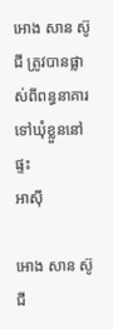អោង សាន ស៊ូជី ត្រូវបានផ្លាស់ពីពន្ធនាគារទៅឃុំខ្លួននៅផ្ទះ
អាស៊ី

អោង សាន ស៊ូជី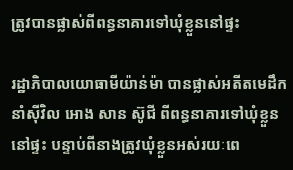ត្រូវបានផ្លាស់ពីពន្ធនាគារទៅឃុំខ្លួននៅផ្ទះ

រដ្ឋាភិបាលយោធាមីយ៉ាន់ម៉ា បានផ្លាស់អតីតមេដឹកនាំស៊ីវិល អោង សាន ស៊ូជី ពីពន្ធនាគារទៅឃុំខ្លួននៅផ្ទះ បន្ទាប់ពីនាងត្រូវឃុំខ្លួនអស់រយៈពេ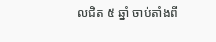លជិត ៥ ឆ្នាំ ចាប់តាំងពី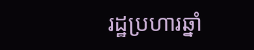រដ្ឋប្រហារឆ្នាំ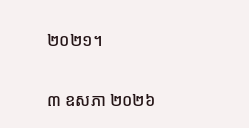២០២១។

៣ ឧសភា ២០២៦